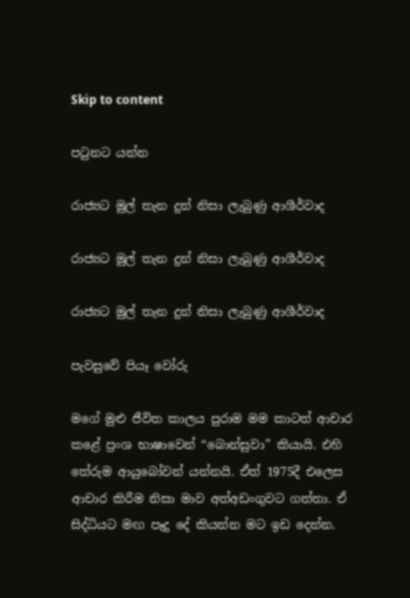Skip to content

පටුනට යන්න

රාජ්‍යට මුල් තැන දුන් නිසා ලැබුණු ආශීර්වාද

රාජ්‍යට මුල් තැන දුන් නිසා ලැබුණු ආශීර්වාද

රාජ්‍යට මුල් තැන දුන් නිසා ලැබුණු ආශීර්වාද

පැවසුවේ පියෑ වෝරු

මගේ මුළු ජීවිත කාලය පුරාම මම කාටත් ආචාර කළේ ප්‍රංශ භාෂාවෙන් “බොන්සුවා” කියායි. එහි තේරුම ආයුබෝවන් යන්නයි. ඒත් 1975දී එලෙස ආචාර කිරීම නිසා මාව අත්අඩංගුවට ගත්තා. ඒ සිද්ධියට මඟ පෑදු දේ කියන්න මට ඉඩ දෙන්න.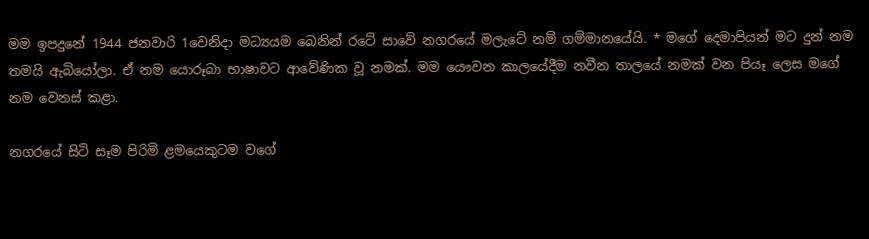මම ඉපදුනේ 1944 ජනවාරි 1වෙනිදා මධ්‍යයම බෙනින් රටේ සාවේ නගරයේ මලැටේ නම් ගම්මානයේයි. * මගේ දෙමාපියන් මට දුන් නම තමයි ඇබියෝලා. ඒ නම යොරූබා භාෂාවට ආවේණික වූ නමක්. මම යෞවන කාලයේදීම නවීන තාලයේ නමක් වන පියෑ ලෙස මගේ නම වෙනස් කළා.

නගරයේ සිටි සෑම පිරිමි ළමයෙකුටම වගේ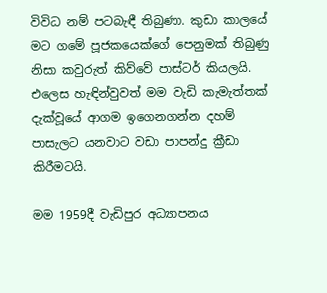විවිධ නම් පටබැඳී තිබුණා. කුඩා කාලයේ මට ගමේ පූජකයෙක්ගේ පෙනුමක් තිබුණු නිසා කවුරුත් කිව්වේ පාස්ටර් කියලයි. එලෙස හැඳින්වුවත් මම වැඩි කැමැත්තක් දැක්වූයේ ආගම ඉගෙනගන්න දහම් පාසැලට යනවාට වඩා පාපන්දු ක්‍රීඩා කිරීමටයි.

මම 1959දී වැඩිපුර අධ්‍යාපනය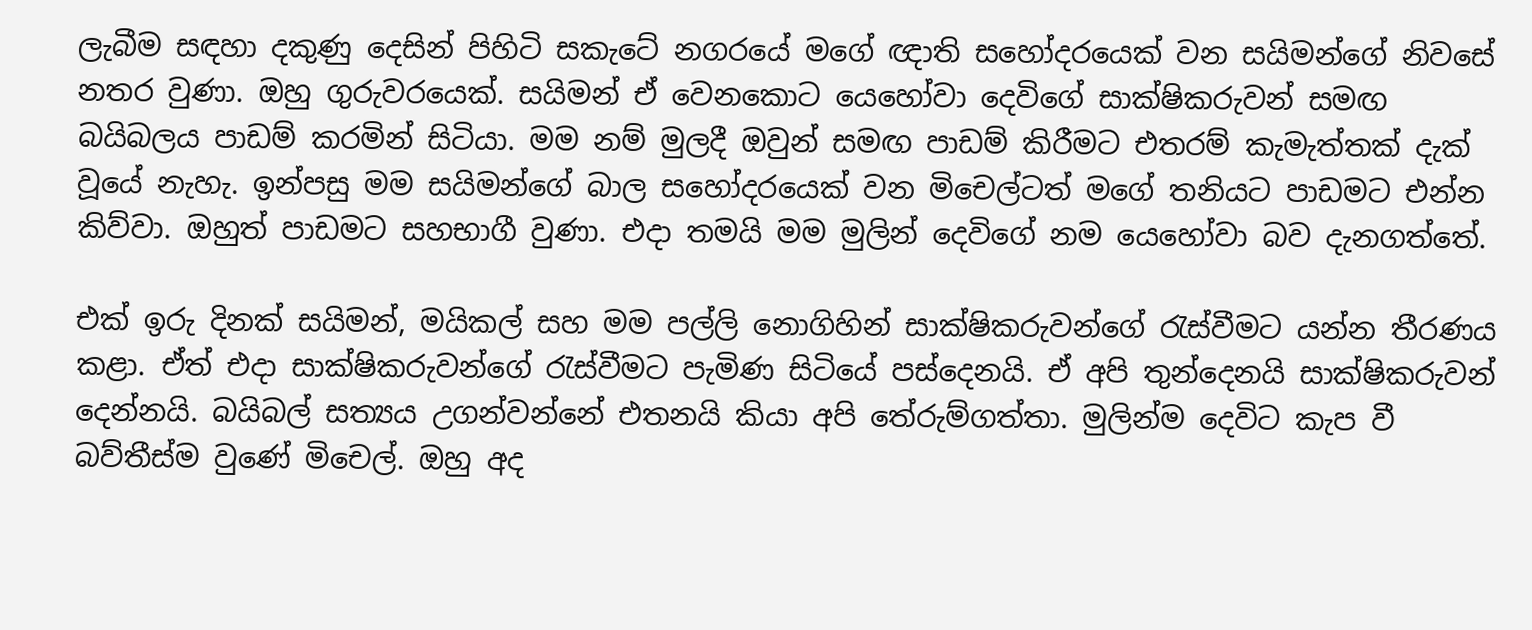ලැබීම සඳහා දකුණු දෙසින් පිහිටි සකැටේ නගරයේ මගේ ඥාති සහෝදරයෙක් වන සයිමන්ගේ නිවසේ නතර වුණා. ඔහු ගුරුවරයෙක්. සයිමන් ඒ වෙනකොට යෙහෝවා දෙවිගේ සාක්ෂිකරුවන් සමඟ බයිබලය පාඩම් කරමින් සිටියා. මම නම් මුලදී ඔවුන් සමඟ පාඩම් කිරීමට එතරම් කැමැත්තක් දැක් වූයේ නැහැ. ඉන්පසු මම සයිමන්ගේ බාල සහෝදරයෙක් වන මිචෙල්ටත් මගේ තනියට පාඩමට එන්න කිව්වා. ඔහුත් පාඩමට සහභාගී වුණා. එදා තමයි මම මුලින් දෙවිගේ නම යෙහෝවා බව දැනගත්තේ.

එක් ඉරු දිනක් සයිමන්, මයිකල් සහ මම පල්ලි නොගිහින් සාක්ෂිකරුවන්ගේ රැස්වීමට යන්න තීරණය කළා. ඒත් එදා සාක්ෂිකරුවන්ගේ රැස්වීමට පැමිණ සිටියේ පස්දෙනයි. ඒ අපි තුන්දෙනයි සාක්ෂිකරුවන් දෙන්නයි. බයිබල් සත්‍යය උගන්වන්නේ එතනයි කියා අපි තේරුම්ගත්තා. මුලින්ම දෙවිට කැප වී බව්තීස්ම වුණේ මිචෙල්. ඔහු අද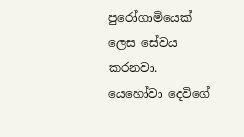පුරෝගාමියෙක් ලෙස සේවය කරනවා. යෙහෝවා දෙවිගේ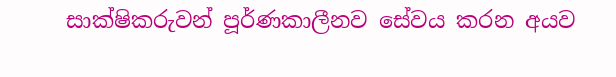සාක්ෂිකරුවන් පූර්ණකාලීනව සේවය කරන අයව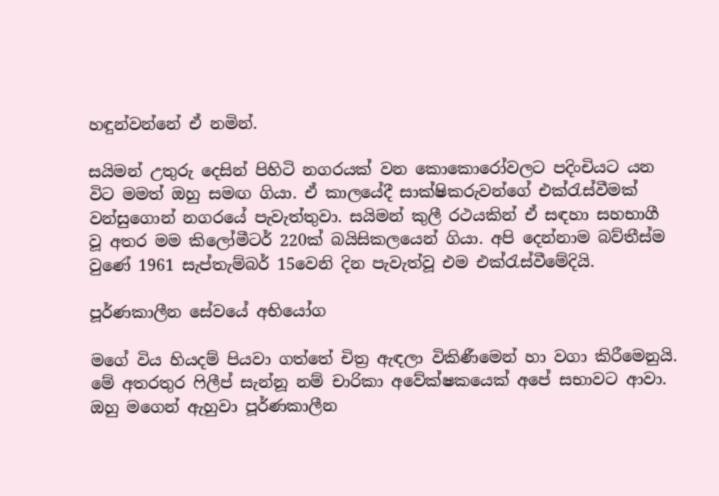හඳුන්වන්නේ ඒ නමින්.

සයිමන් උතුරු දෙසින් පිහිටි නගරයක් වන කොකොරෝවලට පදිංචියට යන විට මමත් ඔහු සමඟ ගියා. ඒ කාලයේදී සාක්ෂිකරුවන්ගේ එක්රැස්වීමක් වන්සුගොන් නගරයේ පැවැත්තුවා. සයිමන් කුලී රථයකින් ඒ සඳහා සහභාගී වූ අතර මම කිලෝමීටර් 220ක් බයිසිකලයෙන් ගියා. අපි දෙන්නාම බව්තීස්ම වුණේ 1961 සැප්තැම්බර් 15වෙනි දින පැවැත්වූ එම එක්රැස්වීමේදියි.

පූර්ණකාලීන සේවයේ අභියෝග

මගේ විය හියදම් පියවා ගත්තේ චිත්‍ර ඇඳලා විකිණීමෙන් හා වගා කිරීමෙනුයි. මේ අතරතුර ෆිලීප් සැන්නූ නම් චාරිකා අවේක්ෂකයෙක් අපේ සභාවට ආවා. ඔහු මගෙන් ඇහුවා පූර්ණකාලීන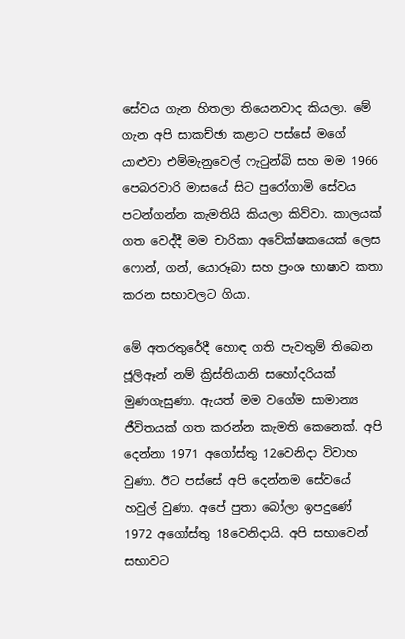සේවය ගැන හිතලා තියෙනවාද කියලා. මේ ගැන අපි සාකච්ඡා කළාට පස්සේ මගේ යාළුවා එම්මැනුවෙල් ෆැටුන්බි සහ මම 1966 පෙබරවාරි මාසයේ සිට පුරෝගාමි සේවය පටන්ගන්න කැමතියි කියලා කිව්වා. කාලයක් ගත වෙද්දී මම චාරිකා අවේක්ෂකයෙක් ලෙස ෆොන්, ගන්, යොරූබා සහ ප්‍රංශ භාෂාව කතා කරන සභාවලට ගියා.

මේ අතරතුරේදී හොඳ ගති පැවතුම් තිබෙන ජූලිඈන් නම් ක්‍රිස්තියානි සහෝදරියක් මුණගැසුණා. ඇයත් මම වගේම සාමාන්‍ය ජීවිතයක් ගත කරන්න කැමති කෙනෙක්. අපි දෙන්නා 1971 අගෝස්තු 12වෙනිදා විවාහ වුණා. ඊට පස්සේ අපි දෙන්නම සේවයේ හවුල් වුණා. අපේ පුතා බෝලා ඉපදුණේ 1972 අගෝස්තු 18වෙනිදායි. අපි සභාවෙන් සභාවට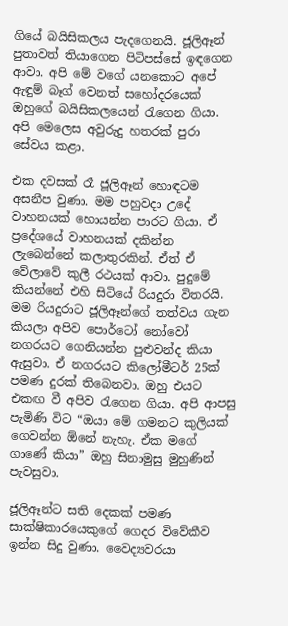ගියේ බයිසිකලය පැදගෙනයි. ජූලිඈන් පුතාවත් තියාගෙන පිටිපස්සේ ඉඳගෙන ආවා. අපි මේ වගේ යනකොට අපේ ඇඳුම් බෑග් වෙනත් සහෝදරයෙක් ඔහුගේ බයිසිකලයෙන් රැගෙන ගියා. අපි මෙලෙස අවුරුදු හතරක් පුරා සේවය කළා.

එක දවසක් රෑ ජූලිඈන් හොඳටම අසනීප වුණා. මම පහුවදා උදේ වාහනයක් හොයන්න පාරට ගියා. ඒ ප්‍රදේශයේ වාහනයක් දකින්න ලැබෙන්නේ කලාතුරකින්. ඒත් ඒ වේලාවේ කුලී රථයක් ආවා. පුදුමේ කියන්නේ එහි සිටියේ රියදුරා විතරයි. මම රියදුරාට ජූලිඈන්ගේ තත්වය ගැන කියලා අපිව පොර්ටෝ නෝවෝ නගරයට ගෙනියන්න පුළුවන්ද කියා ඇසුවා. ඒ නගරයට කිලෝමීටර් 25ක් පමණ දුරක් තිබෙනවා. ඔහු එයට එකඟ වී අපිව රැගෙන ගියා. අපි ආපසු පැමිණි විට “ඔයා මේ ගමනට කුලියක් ගෙවන්න ඕනේ නැහැ. ඒක මගේ ගාණේ කියා” ඔහු සිනාමුසු මුහුණින් පැවසුවා.

ජූලිඈන්ට සති දෙකක් පමණ සාක්ෂිකාරයෙකුගේ ගෙදර විවේකීව ඉන්න සිදු වුණා. වෛද්‍යවරයා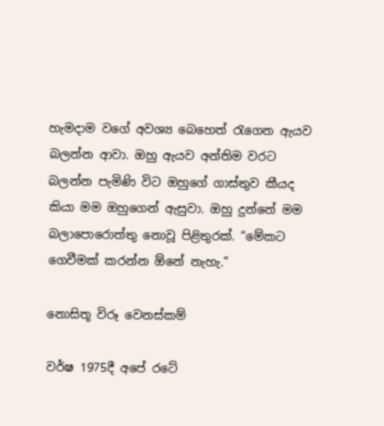හැමදාම වගේ අවශ්‍ය බෙහෙත් රැගෙන ඇයව බලන්න ආවා. ඔහු ඇයව අන්තිම වරට බලන්න පැමිණි විට ඔහුගේ ගාස්තුව කීයද කියා මම ඔහුගෙන් ඇසුවා. ඔහු දුන්නේ මම බලාපොරොත්තු නොවූ පිළිතුරක්. “මේකට ගෙවීමක් කරන්න ඕනේ නැහැ.”

නොසිතූ විරූ වෙනස්කම්

වර්ෂ 1975දී අපේ රටේ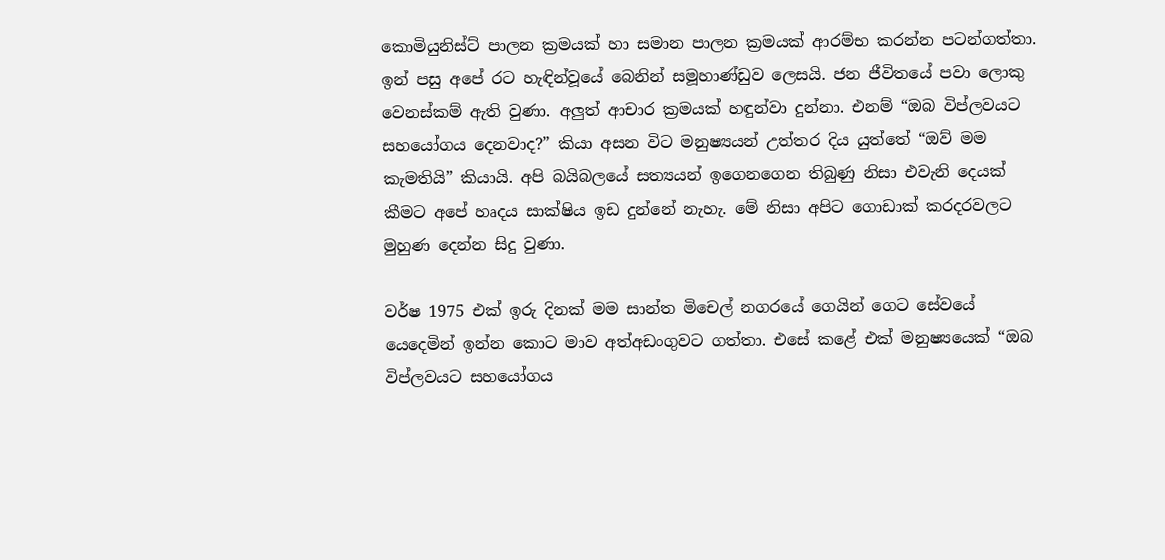කොමියුනිස්ට් පාලන ක්‍රමයක් හා සමාන පාලන ක්‍රමයක් ආරම්භ කරන්න පටන්ගත්තා. ඉන් පසු අපේ රට හැඳින්වූයේ බෙනින් සමූහාණ්ඩුව ලෙසයි. ජන ජීවිතයේ පවා ලොකු වෙනස්කම් ඇති වුණා. අලුත් ආචාර ක්‍රමයක් හඳුන්වා දුන්නා. එනම් “ඔබ විප්ලවයට සහයෝගය දෙනවාද?” කියා අසන විට මනුෂ්‍යයන් උත්තර දිය යුත්තේ “ඔව් මම කැමතියි” කියායි. අපි බයිබලයේ සත්‍යයන් ඉගෙනගෙන තිබුණු නිසා එවැනි දෙයක් කීමට අපේ හෘදය සාක්ෂිය ඉඩ දුන්නේ නැහැ. මේ නිසා අපිට ගොඩාක් කරදරවලට මුහුණ දෙන්න සිදු වුණා.

වර්ෂ 1975 එක් ඉරු දිනක් මම සාන්ත මිචෙල් නගරයේ ගෙයින් ගෙට සේවයේ යෙදෙමින් ඉන්න කොට මාව අත්අඩංගුවට ගත්තා. එසේ කළේ එක් මනුෂ්‍යයෙක් “ඔබ විප්ලවයට සහයෝගය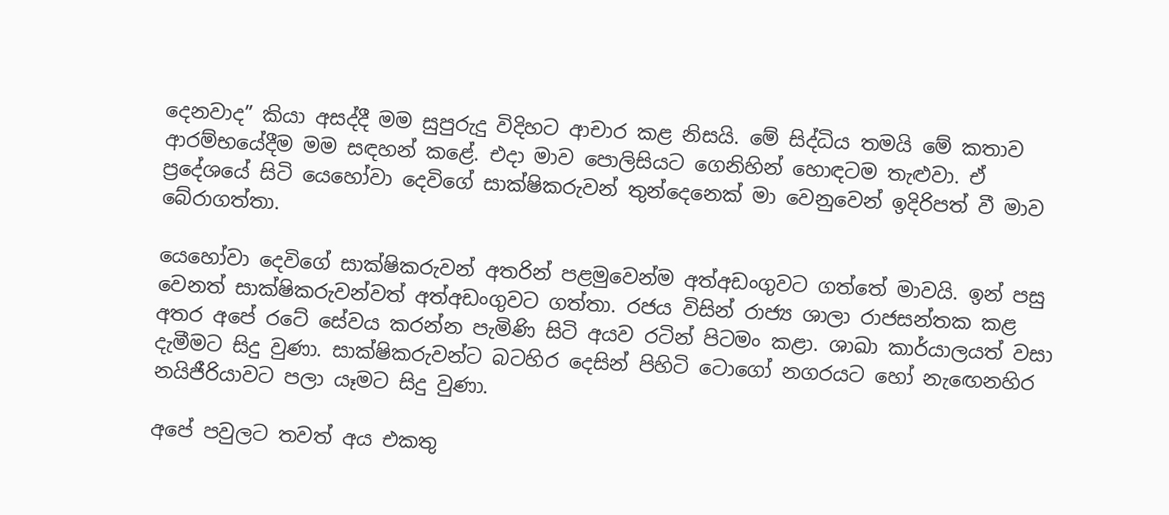දෙනවාද” කියා අසද්දී මම සුපුරුදු විදිහට ආචාර කළ නිසයි. මේ සිද්ධිය තමයි මේ කතාව ආරම්භයේදීම මම සඳහන් කළේ. එදා මාව පොලිසියට ගෙනිහින් හොඳටම තැළුවා. ඒ ප්‍රදේශයේ සිටි යෙහෝවා දෙවිගේ සාක්ෂිකරුවන් තුන්දෙනෙක් මා වෙනුවෙන් ඉදිරිපත් වී මාව බේරාගත්තා.

යෙහෝවා දෙවිගේ සාක්ෂිකරුවන් අතරින් පළමුවෙන්ම අත්අඩංගුවට ගත්තේ මාවයි. ඉන් පසු වෙනත් සාක්ෂිකරුවන්වත් අත්අඩංගුවට ගත්තා. රජය විසින් රාජ්‍ය ශාලා රාජසන්තක කළ අතර අපේ රටේ සේවය කරන්න පැමිණි සිටි අයව රටින් පිටමං කළා. ශාඛා කාර්යාලයත් වසා දැමීමට සිදු වුණා. සාක්ෂිකරුවන්ට බටහිර දෙසින් පිහිටි ටොගෝ නගරයට හෝ නැඟෙනහිර නයිජීරියාවට පලා යෑමට සිදු වුණා.

අපේ පවුලට තවත් අය එකතු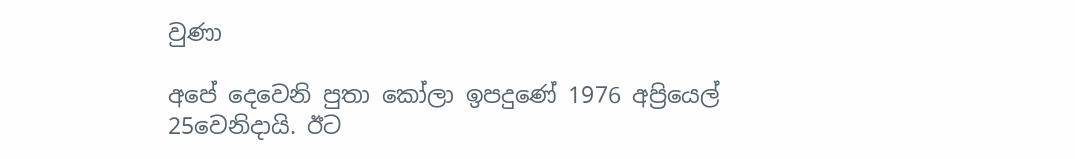වුණා

අපේ දෙවෙනි පුතා කෝලා ඉපදුණේ 1976 අප්‍රියෙල් 25වෙනිදායි. ඊට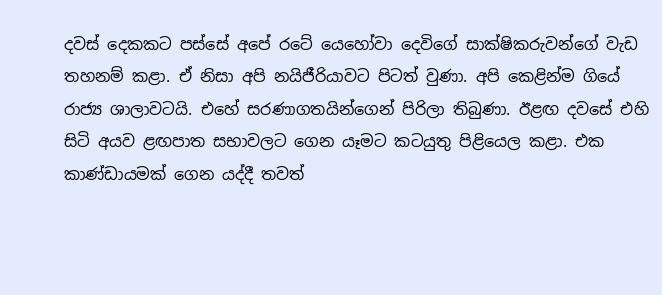දවස් දෙකකට පස්සේ අපේ රටේ යෙහෝවා දෙවිගේ සාක්ෂිකරුවන්ගේ වැඩ තහනම් කළා. ඒ නිසා අපි නයිජීරියාවට පිටත් වුණා. අපි කෙළින්ම ගියේ රාජ්‍ය ශාලාවටයි. එහේ සරණාගතයින්ගෙන් පිරිලා තිබුණා. ඊළඟ දවසේ එහි සිටි අයව ළඟපාත සභාවලට ගෙන යෑමට කටයුතු පිළියෙල කළා. එක කාණ්ඩායමක් ගෙන යද්දී තවත්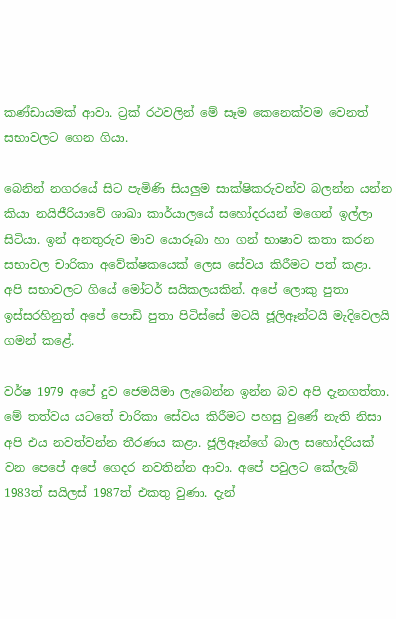කණ්ඩායමක් ආවා. ට්‍රක් රථවලින් මේ සෑම කෙනෙක්වම වෙනත් සභාවලට ගෙන ගියා.

බෙනින් නගරයේ සිට පැමිණි සියලුම සාක්ෂිකරුවන්ව බලන්න යන්න කියා නයිජීරියාවේ ශාඛා කාර්යාලයේ සහෝදරයන් මගෙන් ඉල්ලා සිටියා. ඉන් අනතුරුව මාව යොරූබා හා ගන් භාෂාව කතා කරන සභාවල චාරිකා අවේක්ෂකයෙක් ලෙස සේවය කිරීමට පත් කළා. අපි සභාවලට ගියේ මෝටර් සයිකලයකින්. අපේ ලොකු පුතා ඉස්සරහිනුත් අපේ පොඩි පුතා පිටිස්සේ මටයි ජූලිඈන්ටයි මැදිවෙලයි ගමන් කළේ.

වර්ෂ 1979 අපේ දුව ජෙමයිමා ලැබෙන්න ඉන්න බව අපි දැනගත්තා. මේ තත්වය යටතේ චාරිකා සේවය කිරීමට පහසු වුණේ නැති නිසා අපි එය නවත්වන්න තීරණය කළා. ජූලිඈන්ගේ බාල සහෝදරියක් වන පෙපේ අපේ ගෙදර නවතින්න ආවා. අපේ පවුලට කේලැබ් 1983ත් සයිලස් 1987ත් එකතු වුණා. දැන්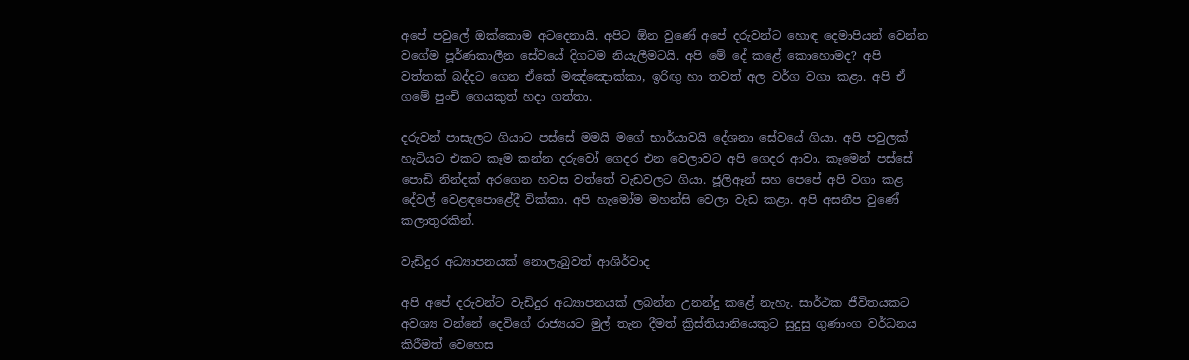අපේ පවුලේ ඔක්කොම අටදෙනායි. අපිට ඕන වුණේ අපේ දරුවන්ට හොඳ දෙමාපියන් වෙන්න වගේම පූර්ණකාලීන සේවයේ දිගටම නියැලීමටයි. අපි මේ දේ කළේ කොහොමද? අපි වත්තක් බද්දට ගෙන ඒකේ මඤ්ඤොක්කා, ඉරිඟු හා තවත් අල වර්ග වගා කළා. අපි ඒ ගමේ පුංචි ගෙයකුත් හදා ගත්තා.

දරුවන් පාසැලට ගියාට පස්සේ මමයි මගේ භාර්යාවයි දේශනා සේවයේ ගියා. අපි පවුලක් හැටියට එකට කෑම කන්න දරුවෝ ගෙදර එන වෙලාවට අපි ගෙදර ආවා. කෑමෙන් පස්සේ පොඩි නින්දක් අරගෙන හවස වත්තේ වැඩවලට ගියා. ජූලිඈන් සහ පෙපේ අපි වගා කළ දේවල් වෙළඳපොළේදී වික්කා. අපි හැමෝම මහන්සි වෙලා වැඩ කළා. අපි අසනීප වුණේ කලාතුරකින්.

වැඩිදුර අධ්‍යාපනයක් නොලැබුවත් ආශිර්වාද

අපි අපේ දරුවන්ට වැඩිදුර අධ්‍යාපනයක් ලබන්න උනන්දු කළේ නැහැ. සාර්ථක ජීවිතයකට අවශ්‍ය වන්නේ දෙවිගේ රාජ්‍යයට මුල් තැන දීමත් ක්‍රිස්තියානියෙකුට සුදුසු ගුණාංග වර්ධනය කිරීමත් වෙහෙස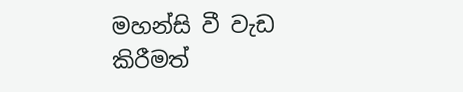මහන්සි වී වැඩ කිරීමත්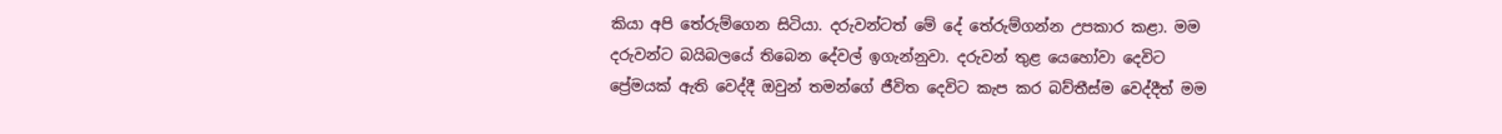කියා අපි තේරුම්ගෙන සිටියා. දරුවන්ටත් මේ දේ තේරුම්ගන්න උපකාර කළා. මම දරුවන්ට බයිබලයේ තිබෙන දේවල් ඉගැන්නුවා. දරුවන් තුළ යෙහෝවා දෙවිට ප්‍රේමයක් ඇති වෙද්දී ඔවුන් තමන්ගේ ජීවිත දෙවිට කැප කර බව්තීස්ම වෙද්දීත් මම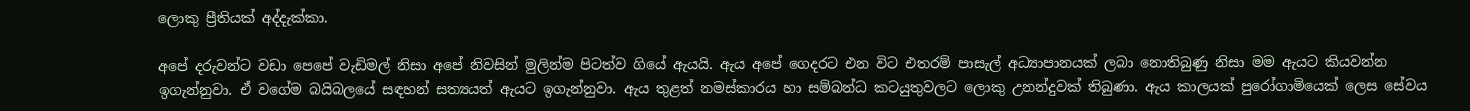ලොකු ප්‍රීතියක් අද්දැක්කා.

අපේ දරුවන්ට වඩා පෙපේ වැඩිමල් නිසා අපේ නිවසින් මුලින්ම පිටත්ව ගියේ ඇයයි. ඇය අපේ ගෙදරට එන විට එතරම් පාසැල් අධ්‍යාපානයක් ලබා නොතිබුණු නිසා මම ඇයට කියවන්න ඉගැන්නුවා. ඒ වගේම බයිබලයේ සඳහන් සත්‍යයත් ඇයට ඉගැන්නුවා. ඇය තුළත් නමස්කාරය හා සම්බන්ධ කටයුතුවලට ලොකු උනන්දුවක් තිබුණා. ඇය කාලයක් පුරෝගාමියෙක් ලෙස සේවය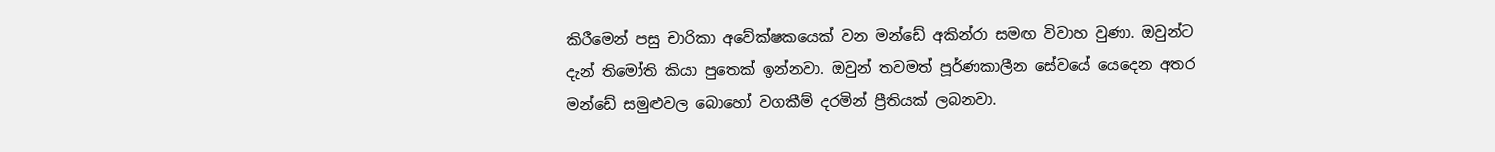කිරීමෙන් පසු චාරිකා අවේක්ෂකයෙක් වන මන්ඩේ අකින්රා සමඟ විවාහ වුණා. ඔවුන්ට දැන් තිමෝති කියා පුතෙක් ඉන්නවා. ඔවුන් තවමත් පූර්ණකාලීන සේවයේ යෙදෙන අතර මන්ඩේ සමුළුවල බොහෝ වගකීම් දරමින් ප්‍රීතියක් ලබනවා.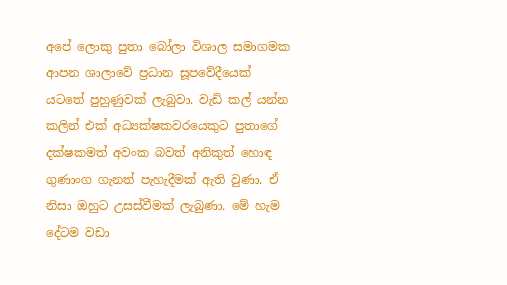අපේ ලොකු පුතා බෝලා විශාල සමාගමක ආපන ශාලාවේ ප්‍රධාන සූපවේදීයෙක් යටතේ පුහුණුවක් ලැබුවා. වැඩි කල් යන්න කලින් එක් අධ්‍යක්ෂකවරයෙකුට පුතාගේ දක්ෂකමත් අවංක බවත් අනිකුත් හොඳ ගුණාංග ගැනත් පැහැදීමක් ඇති වුණා. ඒ නිසා ඔහුට උසස්වීමක් ලැබුණා. මේ හැම දේටම වඩා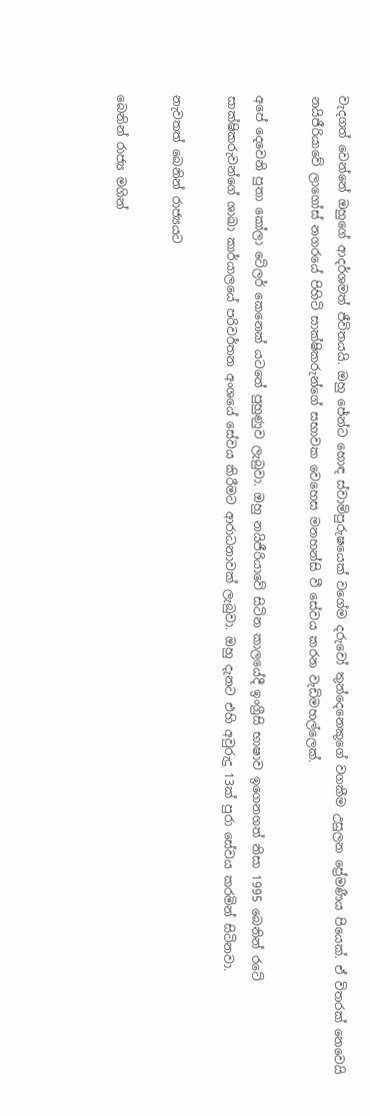වැදගත් වෙන්නේ ඔහුගේ ආදර්ශමත් ජීවිතයයි. ඔහු ජේන්ට හොඳ ස්වාමිපුරුෂයෙක් වගේම දරුවෝ තුන්දෙනෙකුගේ වගකීම උසුලන ප්‍රේමණීය පියෙක්. ඒ විතරක් නෙවෙයි නයිජීරියාවේ ලාගෝස් නගරයේ පිහිටි සාක්ෂිකරුන්ගේ සභාවක වෙහෙස මනහන්සි වී සේවය කරන වැඩිමහල්ලෙක්.

අපේ දෙවෙනි පුතා කෝලා ටේලර් කෙනෙක් යටතේ පුහුණුව ලැබුවා. ඔහු නයිජීරියාවේ සිටින කාලයේදී ඉංග්‍රීසි භාෂාව ඉගෙනගත් නිසා 1995 බෙනින් රටේ සාක්ෂිකරුවන්ගේ ශාඛා කාර්යාලයේ පරිවර්තන අංශයේ සේවය කිරීමට ආරාධනාවක් ලැබුවා. ඔහු දැනට එහි අවුරුදු 13ක් පුරා සේවය කරමින් සිටිනවා.

නැවතත් බෙනින් රාජ්‍යයට

බෙනින් රාජ්‍ය මගින්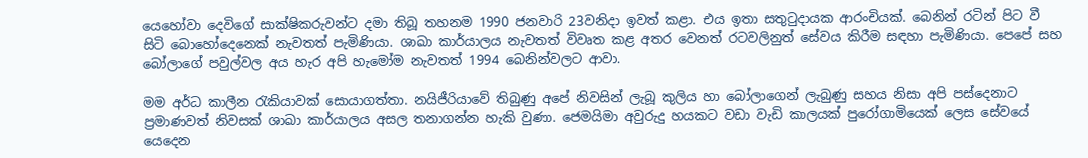යෙහෝවා දෙවිගේ සාක්ෂිකරුවන්ට දමා තිබූ තහනම 1990 ජනවාරි 23වනිදා ඉවත් කළා. එය ඉතා සතුටුදායක ආරංචියක්. බෙනින් රටින් පිට වී සිටි බොහෝදෙනෙක් නැවතත් පැමිණියා. ශාඛා කාර්යාලය නැවතත් විවෘත කළ අතර වෙනත් රටවලිනුත් සේවය කිරීම සඳහා පැමිණියා. පෙපේ සහ බෝලාගේ පවුල්වල අය හැර අපි හැමෝම නැවතත් 1994 බෙනින්වලට ආවා.

මම අර්ධ කාලීන රැකියාවක් සොයාගත්තා. නයිජීරියාවේ තිබුණු අපේ නිවසින් ලැබූ කුලිය හා බෝලාගෙන් ලැබුණු සහය නිසා අපි පස්දෙනාට ප්‍රමාණවත් නිවසක් ශාඛා කාර්යාලය අසල තනාගන්න හැකි වුණා. ජෙමයිමා අවුරුදු හයකට වඩා වැඩි කාලයක් පුරෝගාමියෙක් ලෙස සේවයේ යෙදෙන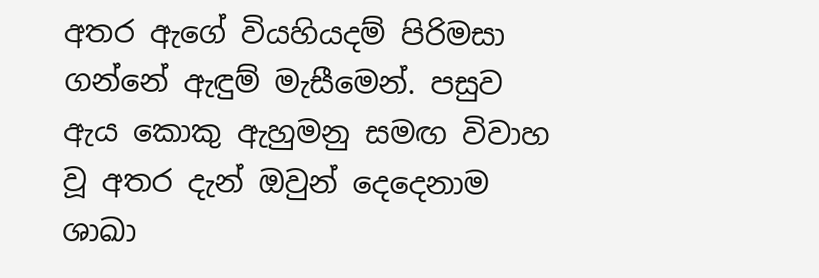අතර ඇගේ වියහියදම් පිරිමසා ගන්නේ ඇඳුම් මැසීමෙන්. පසුව ඇය කොකු ඇහුමනු සමඟ විවාහ වූ අතර දැන් ඔවුන් දෙදෙනාම ශාඛා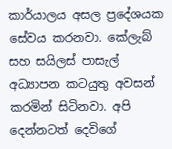කාර්යාලය අසල ප්‍රදේශයක සේවය කරනවා. කේලැබ් සහ සයිලස් පාසැල් අධ්‍යාපන කටයුතු අවසන් කරමින් සිටිනවා. අපි දෙන්නටත් දෙවිගේ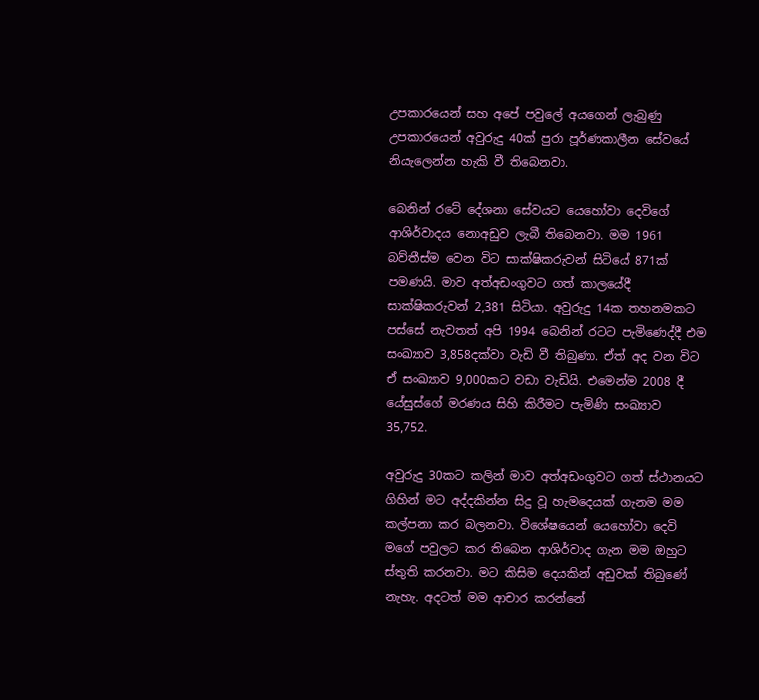උපකාරයෙන් සහ අපේ පවුලේ අයගෙන් ලැබුණු උපකාරයෙන් අවුරුදු 40ක් පුරා පූර්ණකාලීන සේවයේ නියැලෙන්න හැකි වී තිබෙනවා.

බෙනින් රටේ දේශනා සේවයට යෙහෝවා දෙවිගේ ආශිර්වාදය නොඅඩුව ලැබී තිබෙනවා. මම 1961 බව්තීස්ම වෙන විට සාක්ෂිකරුවන් සිටියේ 871ක් පමණයි. මාව අත්අඩංගුවට ගත් කාලයේදී සාක්ෂිකරුවන් 2,381 සිටියා. අවුරුදු 14ක තහනමකට පස්සේ නැවතත් අපි 1994 බෙනින් රටට පැමිණෙද්දී එම සංඛ්‍යාව 3,858දක්වා වැඩි වී තිබුණා. ඒත් අද වන විට ඒ සංඛ්‍යාව 9,000කට වඩා වැඩියි. එමෙන්ම 2008 දී යේසුස්ගේ මරණය සිහි කිරීමට පැමිණි සංඛ්‍යාව 35,752.

අවුරුදු 30කට කලින් මාව අත්අඩංගුවට ගත් ස්ථානයට ගිහින් මට අද්දකින්න සිදු වූ හැමදෙයක් ගැනම මම කල්පනා කර බලනවා. විශේෂයෙන් යෙහෝවා දෙවි මගේ පවුලට කර තිබෙන ආශිර්වාද ගැන මම ඔහුට ස්තුති කරනවා. මට කිසිම දෙයකින් අඩුවක් තිබුණේ නැහැ. අදටත් මම ආචාර කරන්නේ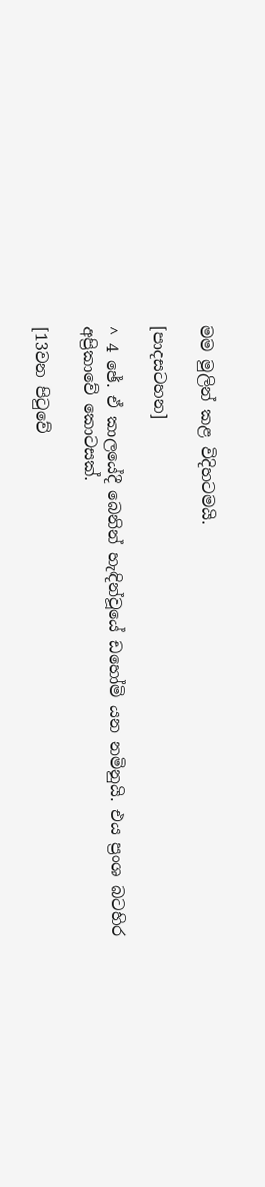මම මුලින් කළ විදිහටමයි.

[පාදසටහන]

^ 4 ඡේ. ඒ කාලයේදී බෙනින් හැඳින්වූයේ ඩහෝමි යන නමිනුයි. එය ප්‍රංශ බටහිර අප්‍රිකාවේ කොටසක්.

[13වන පිටුවේ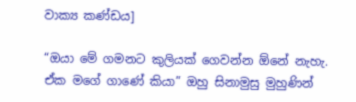වාක්‍ය කණ්ඩය]

“ඔයා මේ ගමනට කුලියක් ගෙවන්න ඕනේ නැහැ. ඒක මගේ ගාණේ කියා” ඔහු සිනාමුසු මුහුණින්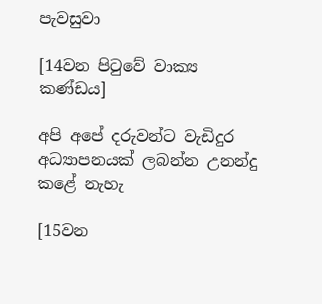පැවසුවා

[14වන පිටුවේ වාක්‍ය කණ්ඩය]

අපි අපේ දරුවන්ට වැඩිදුර අධ්‍යාපනයක් ලබන්න උනන්දු කළේ නැහැ

[15වන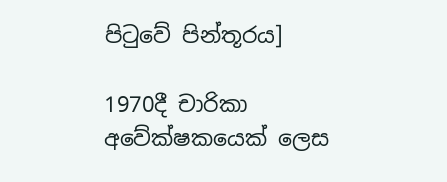පිටුවේ පින්තූරය]

1970දී චාරිකා අවේක්ෂකයෙක් ලෙස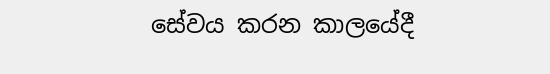සේවය කරන කාලයේදී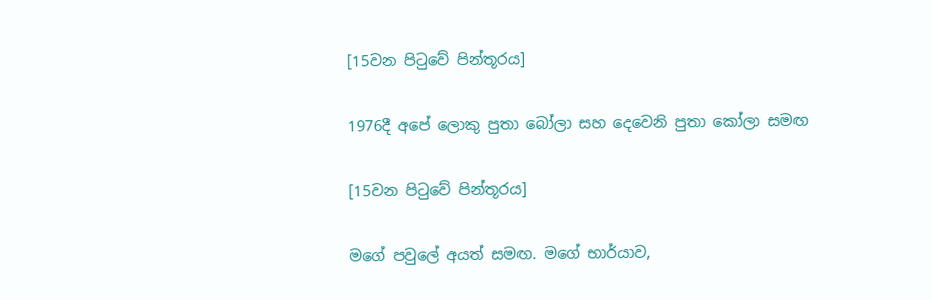[15වන පිටුවේ පින්තූරය]

1976දී අපේ ලොකු පුතා බෝලා සහ දෙවෙනි පුතා කෝලා සමඟ

[15වන පිටුවේ පින්තූරය]

මගේ පවුලේ අයත් සමඟ. මගේ භාර්යාව,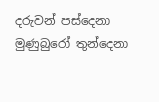දරුවන් පස්දෙනා මුණුබුරෝ තුන්දෙනා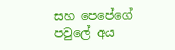සහ පෙපේගේ පවුලේ අය